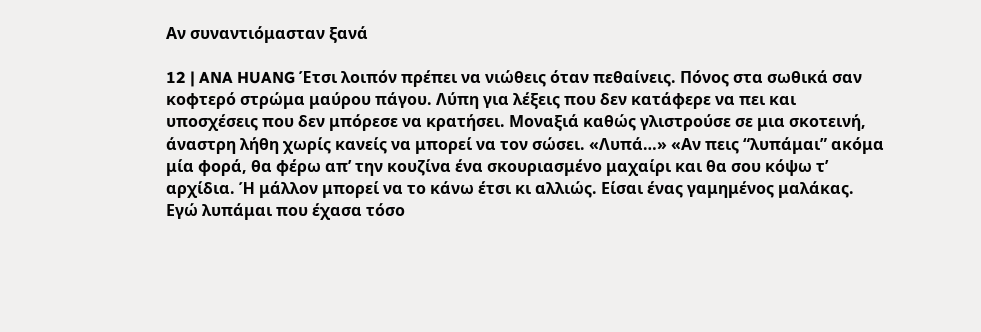Αν συναντιόμασταν ξανά

12 | ANA HUANG Έτσι λοιπόν πρέπει να νιώθεις όταν πεθαίνεις. Πόνος στα σωθικά σαν κοφτερό στρώμα μαύρου πάγου. Λύπη για λέξεις που δεν κατάφερε να πει και υποσχέσεις που δεν μπόρεσε να κρατήσει. Μοναξιά καθώς γλιστρούσε σε μια σκοτεινή, άναστρη λήθη χωρίς κανείς να μπορεί να τον σώσει. «Λυπά…» «Αν πεις “λυπάμαι” ακόμα μία φορά, θα φέρω απ’ την κουζίνα ένα σκουριασμένο μαχαίρι και θα σου κόψω τ’ αρχίδια. Ή μάλλον μπορεί να το κάνω έτσι κι αλλιώς. Είσαι ένας γαμημένος μαλάκας. Εγώ λυπάμαι που έχασα τόσο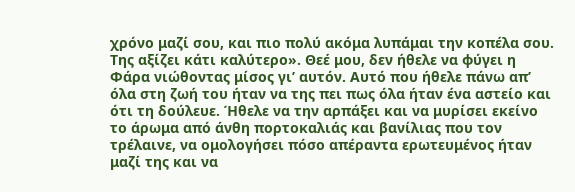χρόνο μαζί σου, και πιο πολύ ακόμα λυπάμαι την κοπέλα σου. Της αξίζει κάτι καλύτερο». Θεέ μου, δεν ήθελε να φύγει η Φάρα νιώθοντας μίσος γι’ αυτόν. Αυτό που ήθελε πάνω απ’ όλα στη ζωή του ήταν να της πει πως όλα ήταν ένα αστείο και ότι τη δούλευε. Ήθελε να την αρπάξει και να μυρίσει εκείνο το άρωμα από άνθη πορτοκαλιάς και βανίλιας που τον τρέλαινε, να ομολογήσει πόσο απέραντα ερωτευμένος ήταν μαζί της και να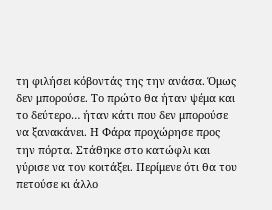τη φιλήσει κόβοντάς της την ανάσα. Όμως δεν μπορούσε. Το πρώτο θα ήταν ψέμα και το δεύτερο… ήταν κάτι που δεν μπορούσε να ξανακάνει. Η Φάρα προχώρησε προς την πόρτα. Στάθηκε στο κατώφλι και γύρισε να τον κοιτάξει. Περίμενε ότι θα του πετούσε κι άλλο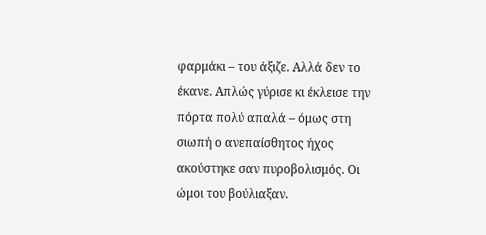φαρμάκι – του άξιζε. Αλλά δεν το έκανε. Απλώς γύρισε κι έκλεισε την πόρτα πολύ απαλά – όμως στη σιωπή ο ανεπαίσθητος ήχος ακούστηκε σαν πυροβολισμός. Οι ώμοι του βούλιαξαν.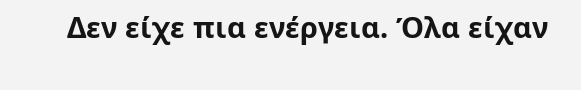Δεν είχε πια ενέργεια. Όλα είχαν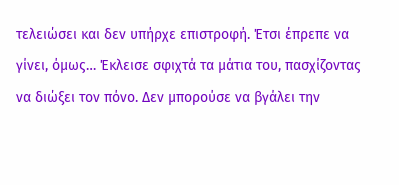τελειώσει και δεν υπήρχε επιστροφή. Έτσι έπρεπε να γίνει, όμως… Έκλεισε σφιχτά τα μάτια του, πασχίζοντας να διώξει τον πόνο. Δεν μπορούσε να βγάλει την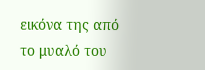εικόνα της από το μυαλό του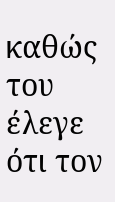καθώς του έλεγε ότι τον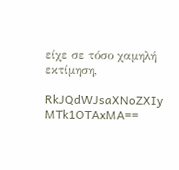είχε σε τόσο χαμηλή εκτίμηση,

RkJQdWJsaXNoZXIy MTk1OTAxMA==